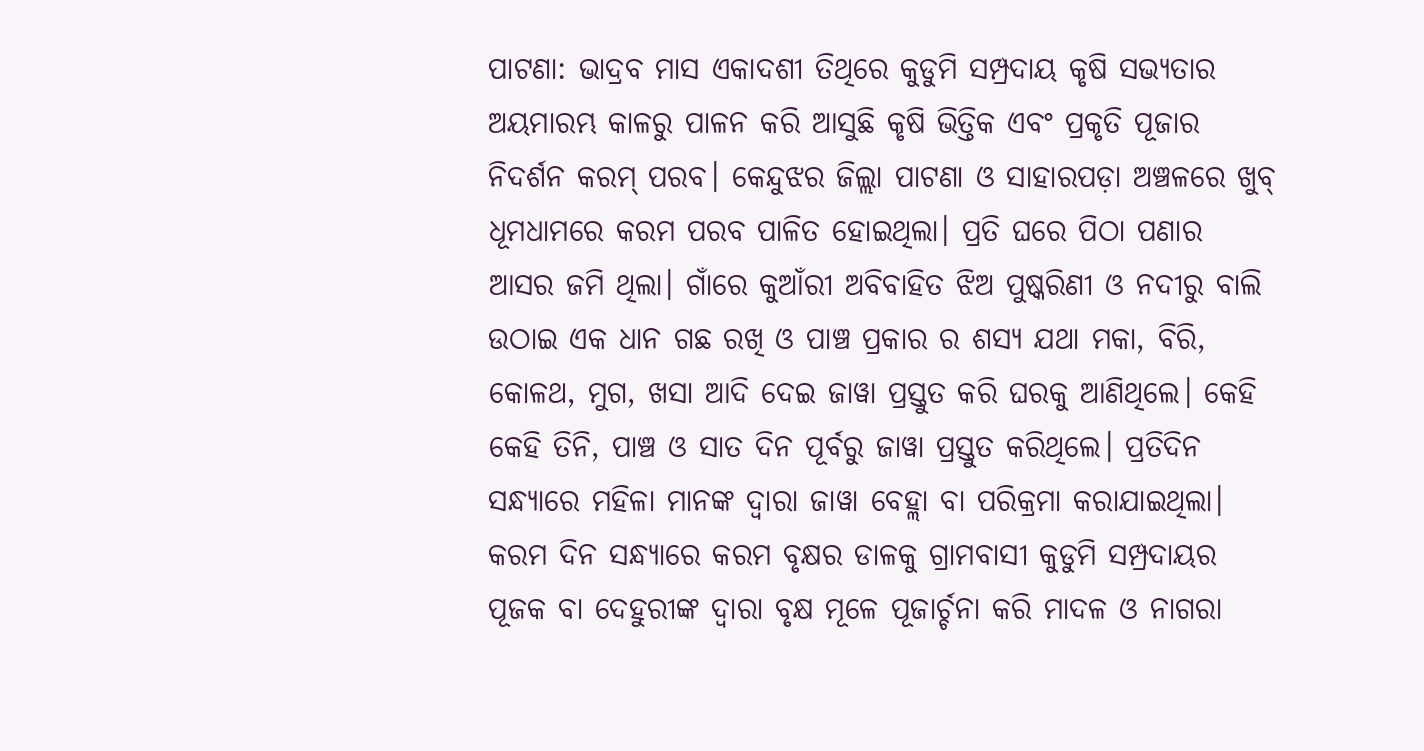ପାଟଣା: ଭାଦ୍ରବ ମାସ ଏକାଦଶୀ ତିଥିରେ କୁଡୁମି ସମ୍ପ୍ରଦାୟ କୃଷି ସଭ୍ୟତାର ଅୟମାରମ୍ଭ କାଳରୁ ପାଳନ କରି ଆସୁଛି କୃଷି ଭିତ୍ତିକ ଏବଂ ପ୍ରକୃତି ପୂଜାର ନିଦର୍ଶନ କରମ୍ ପରବ। କେନ୍ଦୁଝର ଜିଲ୍ଲା ପାଟଣା ଓ ସାହାରପଡ଼ା ଅଞ୍ଚଳରେ ଖୁବ୍ ଧୂମଧାମରେ କରମ ପରବ ପାଳିତ ହୋଇଥିଲା। ପ୍ରତି ଘରେ ପିଠା ପଣାର ଆସର ଜମି ଥିଲା। ଗାଁରେ କୁଆଁରୀ ଅବିବାହିତ ଝିଅ ପୁଷ୍କରିଣୀ ଓ ନଦୀରୁ ବାଲି ଉଠାଇ ଏକ ଧାନ ଗଛ ରଖି ଓ ପାଞ୍ଚ ପ୍ରକାର ର ଶସ୍ୟ ଯଥା ମକା, ବିରି, କୋଳଥ, ମୁଗ, ଖସା ଆଦି ଦେଇ ଜାୱା ପ୍ରସ୍ତୁତ କରି ଘରକୁ ଆଣିଥିଲେ। କେହି କେହି ତିନି, ପାଞ୍ଚ ଓ ସାତ ଦିନ ପୂର୍ବରୁ ଜାୱା ପ୍ରସ୍ତୁତ କରିଥିଲେ। ପ୍ରତିଦିନ ସନ୍ଧ୍ୟାରେ ମହିଳା ମାନଙ୍କ ଦ୍ଵାରା ଜାୱା ବେହ୍ଲା ବା ପରିକ୍ରମା କରାଯାଇଥିଲା। କରମ ଦିନ ସନ୍ଧ୍ୟାରେ କରମ ବୃକ୍ଷର ଡାଳକୁ ଗ୍ରାମବାସୀ କୁଡୁମି ସମ୍ପ୍ରଦାୟର ପୂଜକ ବା ଦେହୁରୀଙ୍କ ଦ୍ଵାରା ବୃକ୍ଷ ମୂଳେ ପୂଜାର୍ଚ୍ଚନା କରି ମାଦଳ ଓ ନାଗରା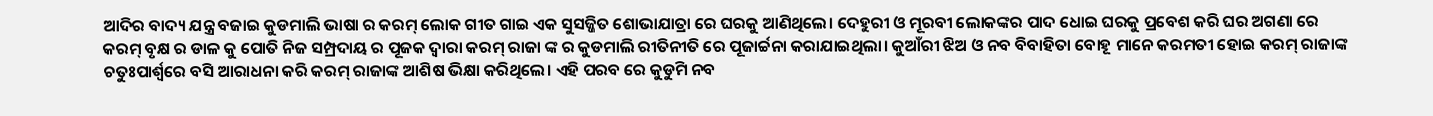ଆଦିର ବାଦ୍ୟ ଯନ୍ତ୍ର ବଜାଇ କୁଡମାଲି ଭାଷା ର କରମ୍ ଲୋକ ଗୀତ ଗାଇ ଏକ ସୁସଜ୍ଜିତ ଶୋଭାଯାତ୍ରା ରେ ଘରକୁ ଆଣିଥିଲେ। ଦେହୁରୀ ଓ ମୂରବୀ ଲୋକଙ୍କର ପାଦ ଧୋଇ ଘରକୁ ପ୍ରବେଶ କରି ଘର ଅଗଣା ରେ କରମ୍ ବୃକ୍ଷ ର ଡାଳ କୁ ପୋତି ନିଜ ସମ୍ପ୍ରଦାୟ ର ପୂଜକ ଦ୍ଵାରା କରମ୍ ରାଜା ଙ୍କ ର କୁଡମାଲି ରୀତିନୀତି ରେ ପୂଜାର୍ଚ୍ଚନା କରାଯାଇଥିଲା। କୁଆଁରୀ ଝିଅ ଓ ନବ ବିବାହିତା ବୋହୂ ମାନେ କରମତୀ ହୋଇ କରମ୍ ରାଜାଙ୍କ ଚତୁଃପାର୍ଶ୍ଵରେ ବସି ଆରାଧନା କରି କରମ୍ ରାଜାଙ୍କ ଆଶିଷ ଭିକ୍ଷା କରିଥିଲେ। ଏହି ପରବ ରେ କୁଡୁମି ନବ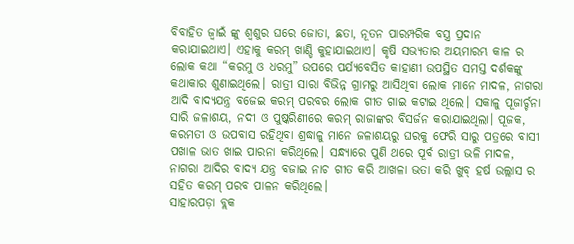ବିବାହିତ ଜ୍ବାଇଁ ଙ୍କୁ ଶ୍ୱଶୁର ଘରେ ଜୋତା, ଛତା, ନୂତନ ପାରମ୍ପରିକ ବସ୍ତ୍ର ପ୍ରଦାନ କରାଯାଇଥାଏ। ଏହାକୁ କରମ୍ ଖାଣ୍ଡି କୁହାଯାଇଥାଏ। କୃଷି ସଭ୍ୟତାର ଅୟମାରମ୍ଭ କାଳ ର ଲୋକ କଥା “କରମୁ ଓ ଧରମୁ” ଉପରେ ପର୍ଯ୍ୟବେସିତ କାହାଣୀ ଉପସ୍ଥିତ ସମସ୍ତ ଦର୍ଶକଙ୍କୁ କଥାକାର ଶୁଣାଇଥିଲେ। ରାତ୍ରୀ ସାରା ବିଭିନ୍ନ ଗ୍ରାମରୁ ଆସିଥିବା ଲୋକ ମାନେ ମାଦଳ, ନାଗରା ଆଦି ବାଦ୍ୟଯନ୍ତ୍ର ବଜେଇ କରମ୍ ପରବର ଲୋକ ଗୀତ ଗାଇ କଟାଇ ଥିଲେ। ସକାଳୁ ପୂଜାର୍ଚ୍ଚନା ସାରି ଜଳାଶୟ, ନଦୀ ଓ ପୁଷ୍କରିଣୀରେ କରମ୍ ରାଜାଙ୍କର ବିସର୍ଜନ କରାଯାଇଥିଲା। ପୂଜକ, କରମତୀ ଓ ଉପବାସ ରହିଥିବା ଶ୍ରଦ୍ଧାଳୁ ମାନେ ଜଳାଶୟରୁ ଘରକୁ ଫେରି ସାରୁ ପତ୍ରରେ ବାସୀ ପଖାଳ ଭାତ ଖାଇ ପାରନା କରିଥିଲେ। ସନ୍ଧ୍ୟାରେ ପୁଣି ଥରେ ପୂର୍ବ ରାତ୍ରୀ ଭଳି ମାଦଳ, ନାଗରା ଆଦିର ବାଦ୍ୟ ଯନ୍ତ୍ର ବଜାଇ ନାଚ ଗୀତ କରି ଆଖଳା ଭତା କରି ଖୁବ୍ ହର୍ଷ ଉଲ୍ଲାସ ର ସହିତ କରମ୍ ପରବ ପାଳନ କରିଥିଲେ।
ସାହାରପଡ଼ା ବ୍ଲକ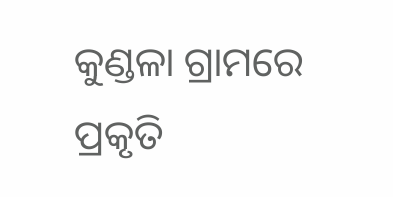କୁଣ୍ଡଳା ଗ୍ରାମରେ ପ୍ରକୃତି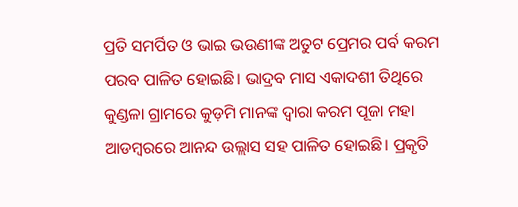ପ୍ରତି ସମର୍ପିତ ଓ ଭାଇ ଭଉଣୀଙ୍କ ଅତୁଟ ପ୍ରେମର ପର୍ବ କରମ ପରବ ପାଳିତ ହୋଇଛି। ଭାଦ୍ରବ ମାସ ଏକାଦଶୀ ତିଥିରେ କୁଣ୍ଡଳା ଗ୍ରାମରେ କୁଡ଼ମି ମାନଙ୍କ ଦ୍ଵାରା କରମ ପୂଜା ମହା ଆଡମ୍ବରରେ ଆନନ୍ଦ ଉଲ୍ଲାସ ସହ ପାଳିତ ହୋଇଛି। ପ୍ରକୃତି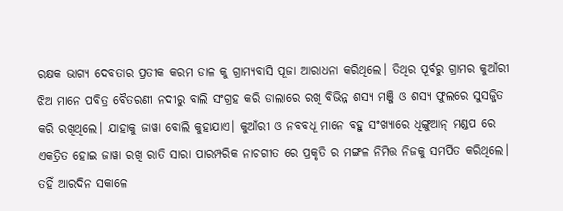ରକ୍ଷକ ଭାଗ୍ୟ ଦେବତାର ପ୍ରତୀକ କରମ ଡାଳ କୁ ଗ୍ରାମ୍ୟବାସି ପୂଜା ଆରାଧନା କରିଥିଲେ। ତିଥିର ପୂର୍ବରୁ ଗ୍ରାମର କୁଆଁରୀ ଝିଅ ମାନେ ପବିତ୍ର ବୈତରଣୀ ନଦୀରୁ ବାଲି ସଂଗ୍ରହ କରି ଡାଲାରେ ରଖି ବିଭିନ୍ନ ଶସ୍ୟ ମଞ୍ଜି ଓ ଶସ୍ୟ ଫୁଲରେ ସୁସଜ୍ଜିତ କରି ରଖିଥିଲେ। ଯାହାକୁ ଜାୱା ବୋଲି କୁହାଯାଏ। କୁଆଁରୀ ଓ ନବବଧୂ ମାନେ ବହୁ ସଂଖ୍ୟାରେ ଧିଙ୍ଗୁଆନ୍ ମଣ୍ଡପ ରେ ଏକତ୍ରିତ ହୋଇ ଜାୱା ରଖି ରାତି ସାରା ପାରମ୍ପରିକ ନାଚଗୀତ ରେ ପ୍ରକୃତି ର ମଙ୍ଗଳ ନିମିତ୍ତ ନିଜକୁ ସମର୍ପିତ କରିଥିଲେ। ତହିଁ ଆରଦିନ ସକାଳେ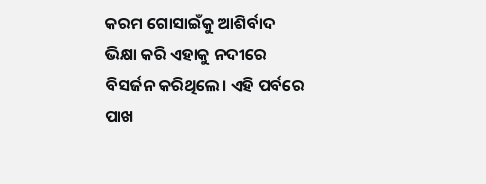କରମ ଗୋସାଇଁକୁ ଆଶିର୍ବାଦ ଭିକ୍ଷା କରି ଏହାକୁ ନଦୀରେ ବିସର୍ଜନ କରିଥିଲେ। ଏହି ପର୍ବରେ ପାଖ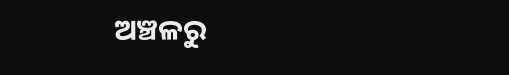ଅଞ୍ଚଳରୁ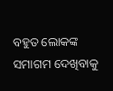ବହୁତ ଲୋକଙ୍କ ସମାଗମ ଦେଖିବାକୁ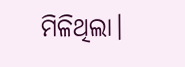ମିଳିଥିଲା।